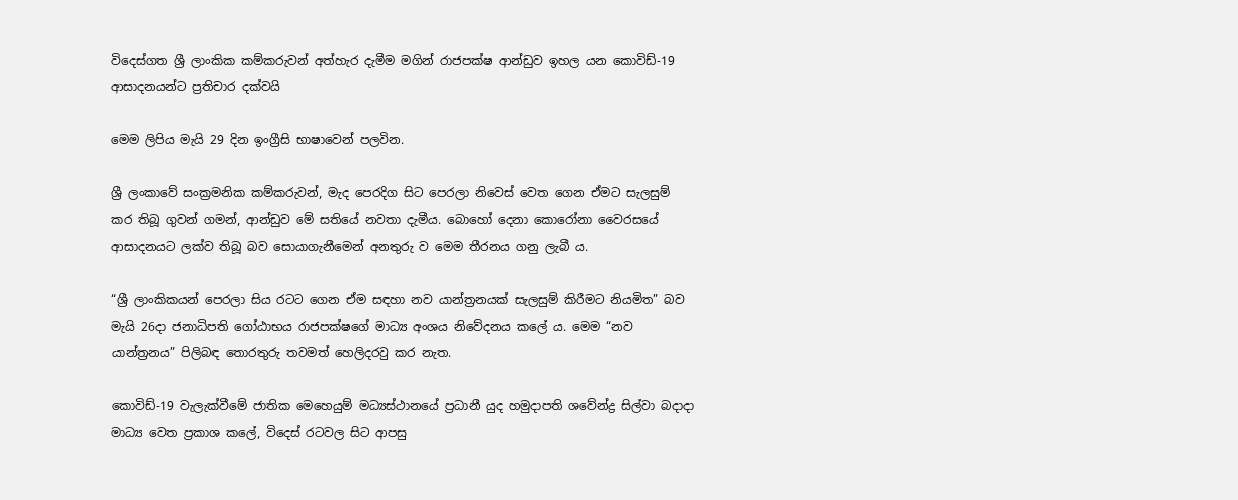විදෙස්ගත ශ්‍රී ලාංකික කම්කරුවන් අත්හැර දැමීම මගින් රාජපක්ෂ ආන්ඩුව ඉහල යන කොවිඩ්-19 ආසාදනයන්ට ප්‍රතිචාර දක්වයි

මෙම ලිපිය මැයි 29 දින ඉංග්‍රීසි භාෂාවෙන් පලවින.

ශ්‍රී ලංකාවේ සංක්‍රමනික කම්කරුවන්, මැද පෙරදිග සිට පෙරලා නිවෙස් වෙත ගෙන ඒමට සැලසුම් කර තිබූ ගුවන් ගමන්, ආන්ඩුව මේ සතියේ නවතා දැමීය. බොහෝ දෙනා කොරෝනා වෛරසයේ ආසාදනයට ලක්ව තිබූ බව සොයාගැනීමෙන් අනතුරු ව මෙම තීරනය ගනු ලැබී ය.

“ශ්‍රී ලාංකිකයන් පෙරලා සිය රටට ගෙන ඒම සඳහා නව යාන්ත්‍රනයක් සැලසුම් කිරීමට නියමිත” බව මැයි 26දා ජනාධිපති ගෝඨාභය රාජපක්ෂගේ මාධ්‍ය අංශය නිවේදනය කලේ ය. මෙම “නව යාන්ත්‍රනය” පිලිබඳ තොරතුරු තවමත් හෙලිදරවු කර නැත.

කොවිඩ්-19 වැලැක්වීමේ ජාතික මෙහෙයුම් මධ්‍යස්ථානයේ ප්‍රධානී යුද හමුදාපති ශවේන්ද්‍ර සිල්වා බදාදා මාධ්‍ය වෙත ප්‍රකාශ කලේ, විදෙස් රටවල සිට ආපසු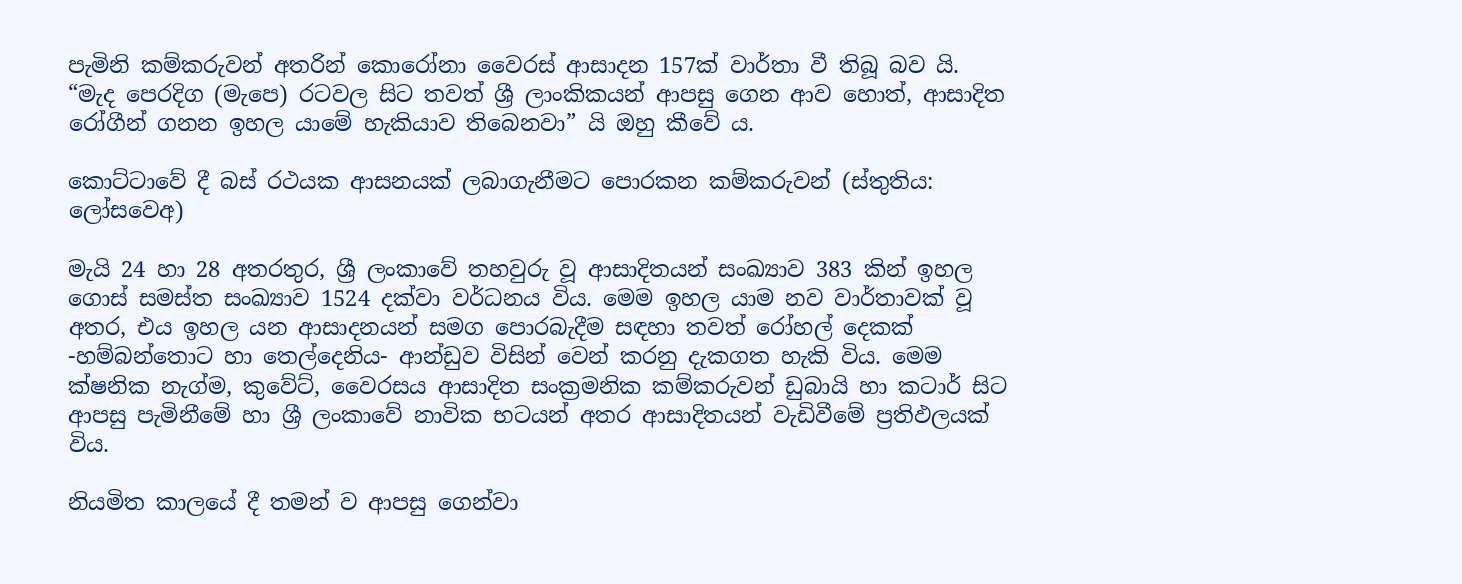පැමිනි කම්කරුවන් අතරින් කොරෝනා වෛරස් ආසාදන 157ක් වාර්තා වී තිබූ බව යි. “මැද පෙරදිග (මැපෙ) රටවල සිට තවත් ශ්‍රී ලාංකිකයන් ආපසු ගෙන ආව හොත්, ආසාදිත රෝගීන් ගනන ඉහල යාමේ හැකියාව තිබෙනවා” යි ඔහු කීවේ ය.

කොට්ටාවේ දී බස් රථයක ආසනයක් ලබාගැනීමට පොරකන කම්කරුවන් (ස්තුතිය: ලෝසවෙඅ)

මැයි 24 හා 28 අතරතුර, ශ්‍රී ලංකාවේ තහවුරු වූ ආසාදිතයන් සංඛ්‍යාව 383 කින් ඉහල ගොස් සමස්ත සංඛ්‍යාව 1524 දක්වා වර්ධනය විය. මෙම ඉහල යාම නව වාර්තාවක් වූ අතර, එය ඉහල යන ආසාදනයන් සමග පොරබැදීම සඳහා තවත් රෝහල් දෙකක් -හම්බන්තොට හා තෙල්දෙනිය- ආන්ඩුව විසින් වෙන් කරනු දැකගත හැකි විය. මෙම ක්ෂනික නැග්ම, කුවේට්, වෛරසය ආසාදිත සංක්‍රමනික කම්කරුවන් ඩුබායි හා කටාර් සිට ආපසු පැමිනීමේ හා ශ්‍රී ලංකාවේ නාවික භටයන් අතර ආසාදිතයන් වැඩිවීමේ ප්‍රතිඵලයක් විය.

නියමිත කාලයේ දී තමන් ව ආපසු ගෙන්වා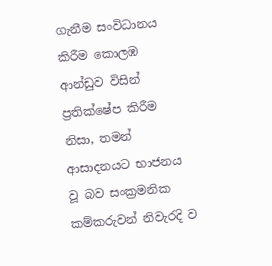ගැනීම සංවිධානය කිරීම කොලඹ ආන්ඩුව විසින් ප්‍රතික්ෂේප කිරීම නිසා, තමන් ආසාදනයට භාජනය වූ බව සංක්‍රමනික කම්කරුවන් නිවැරදි ව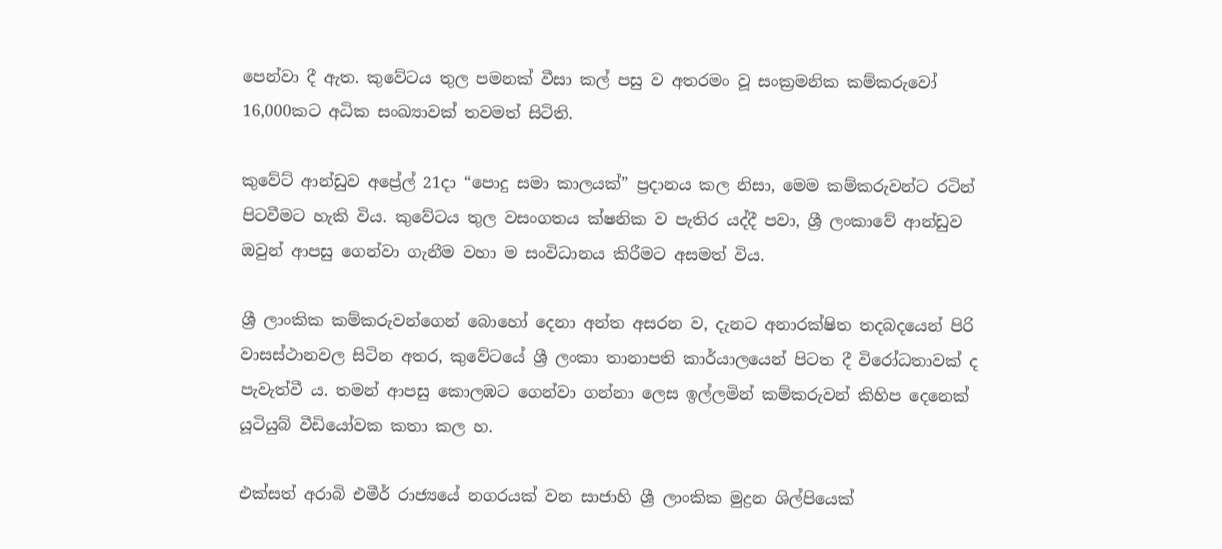පෙන්වා දී ඇත. කුවේටය තුල පමනක් වීසා කල් පසු ව අතරමං වූ සංක්‍රමනික කම්කරුවෝ 16,000කට අධික සංඛ්‍යාවක් තවමත් සිටිති.

කුවේට් ආන්ඩුව අප්‍රේල් 21දා “පොදු සමා කාලයක්” ප්‍රදානය කල නිසා, මෙම කම්කරුවන්ට රටින් පිටවීමට හැකි විය. කුවේටය තුල වසංගතය ක්ෂනික ව පැතිර යද්දී පවා, ශ්‍රී ලංකාවේ ආන්ඩුව ඔවුන් ආපසු ගෙන්වා ගැනීම වහා ම සංවිධානය කිරීමට අසමත් විය.

ශ්‍රී ලාංකික කම්කරුවන්ගෙන් බොහෝ දෙනා අන්ත අසරන ව, දැනට අනාරක්ෂිත තදබදයෙන් පිරි වාසස්ථානවල සිටින අතර, කුවේටයේ ශ්‍රී ලංකා තානාපති කාර්යාලයෙන් පිටත දී විරෝධතාවක් ද පැවැත්වී ය. තමන් ආපසු කොලඹට ගෙන්වා ගන්නා ලෙස ඉල්ලමින් කම්කරුවන් කිහිප දෙනෙක් යූටියුබ් වීඩියෝවක කතා කල හ.

එක්සත් අරාබි එමීර් රාජ්‍යයේ නගරයක් වන සාජාහි ශ්‍රී ලාංකික මුද්‍රන ශිල්පියෙක්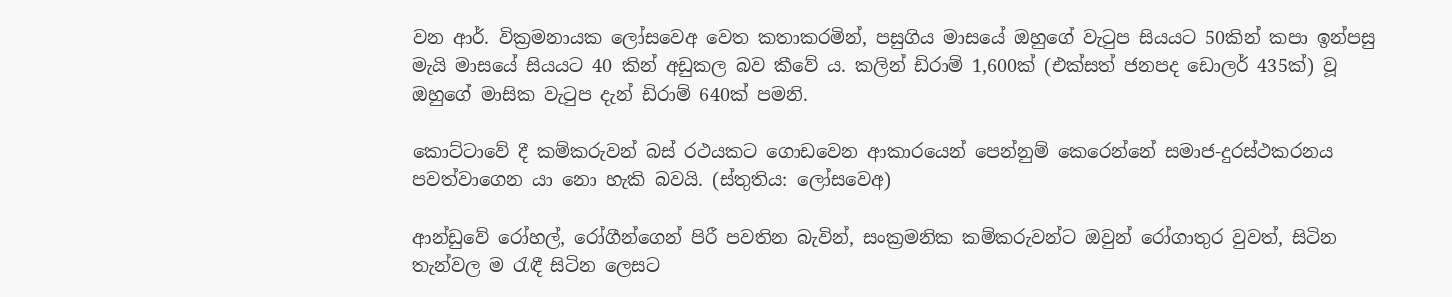වන ආර්. වික්‍රමනායක ලෝසවෙඅ වෙත කතාකරමින්, පසුගිය මාසයේ ඔහුගේ වැටුප සියයට 50කින් කපා ඉන්පසු මැයි මාසයේ සියයට 40 කින් අඩුකල බව කීවේ ය. කලින් ඩිරාම් 1,600ක් (එක්සත් ජනපද ඩොලර් 435ක්) වූ ඔහුගේ මාසික වැටුප දැන් ඩිරාම් 640ක් පමනි.

කොට්ටාවේ දී කම්කරුවන් බස් රථයකට ගොඩවෙන ආකාරයෙන් පෙන්නුම් කෙරෙන්නේ සමාජ-දුරස්ථකරනය පවත්වාගෙන යා නො හැකි බවයි. (ස්තුතිය: ලෝසවෙඅ)

ආන්ඩුවේ රෝහල්, රෝගීන්ගෙන් පිරී පවතින බැවින්, සංක්‍රමනික කම්කරුවන්ට ඔවුන් රෝගාතුර වුවත්, සිටින තැන්වල ම රැඳී සිටින ලෙසට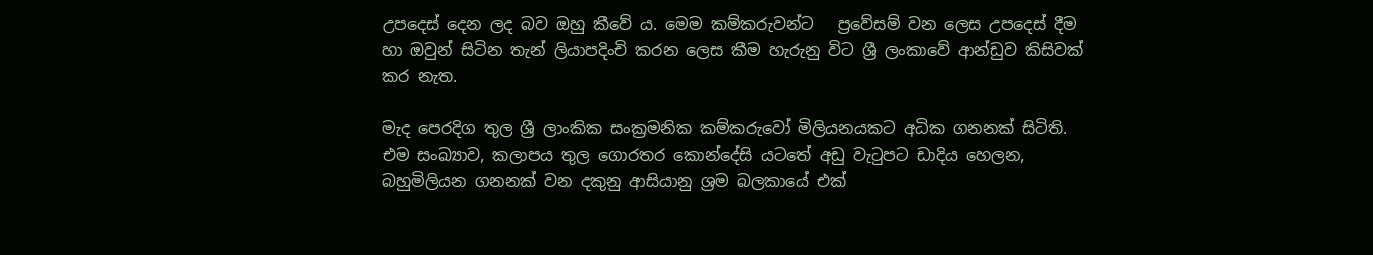උපදෙස් දෙන ලද බව ඔහු කීවේ ය. මෙම කම්කරුවන්ට   ප්‍රවේසම් වන ලෙස උපදෙස් දීම හා ඔවුන් සිටින තැන් ලියාපදිංචි කරන ලෙස කීම හැරුනු විට ශ්‍රී ලංකාවේ ආන්ඩුව කිසිවක් කර නැත.

මැද පෙරදිග තුල ශ්‍රී ලාංකික සංක්‍රමනික කම්කරුවෝ මිලියනයකට අධික ගනනක් සිටිති. එම සංඛ්‍යාව, කලාපය තුල ගොරතර කොන්දේසි යටතේ අඩු වැටුපට ඩාදිය හෙලන, බහුමිලියන ගනනක් වන දකුනු ආසියානු ශ්‍රම බලකායේ එක්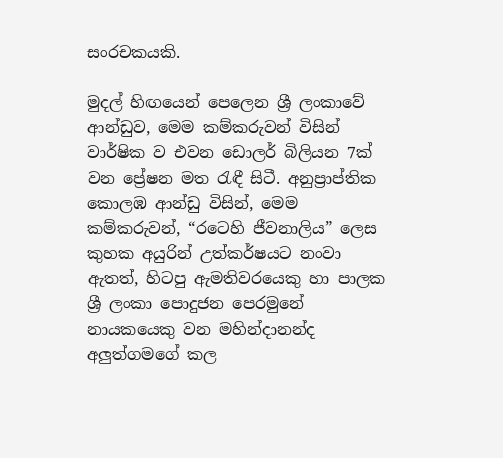සංරචකයකි.

මුදල් හිඟයෙන් පෙලෙන ශ්‍රී ලංකාවේ ආන්ඩුව, මෙම කම්කරුවන් විසින් වාර්ෂික ව එවන ඩොලර් බිලියන 7ක් වන ප්‍රේෂන මත රැඳී සිටී. අනුප්‍රාප්තික කොලඹ ආන්ඩු විසින්, මෙම කම්කරුවන්, “රටෙහි ජීවනාලිය” ලෙස කුහක අයුරින් උත්කර්ෂයට නංවා ඇතත්, හිටපු ඇමතිවරයෙකු හා පාලක ශ්‍රී ලංකා පොදුජන පෙරමුනේ නායකයෙකු වන මහින්දානන්ද අලුත්ගමගේ කල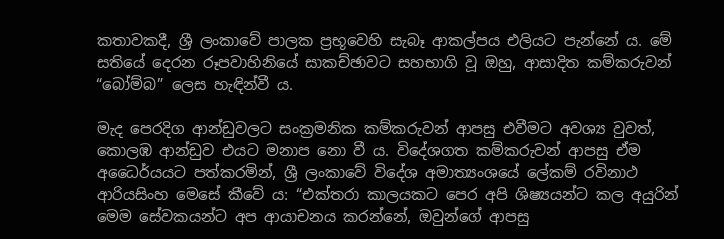කතාවකදී, ශ්‍රී ලංකාවේ පාලක ප්‍රභූවෙහි සැබෑ ආකල්පය එලියට පැන්නේ ය. මේ සතියේ දෙරන රූපවාහිනියේ සාකච්ඡාවට සහභාගි වූ ඔහු, ආසාදිත කම්කරුවන් “බෝම්බ” ලෙස හැඳින්වී ය.

මැද පෙරදිග ආන්ඩුවලට සංක්‍රමනික කම්කරුවන් ආපසු එවීමට අවශ්‍ය වුවත්, කොලඹ ආන්ඩුව එයට මනාප නො වී ය. විදේශගත කම්කරුවන් ආපසු ඒම අධෛර්යයට පත්කරමින්, ශ්‍රී ලංකාවේ විදේශ අමාත්‍යංශයේ ලේකම් රවිනාථ ආරියසිංහ මෙසේ කීවේ ය: “එක්තරා කාලයකට පෙර අපි ශිෂ්‍යයන්ට කල අයුරින් මෙම සේවකයන්ට අප ආයාචනය කරන්නේ, ඔවුන්ගේ ආපසු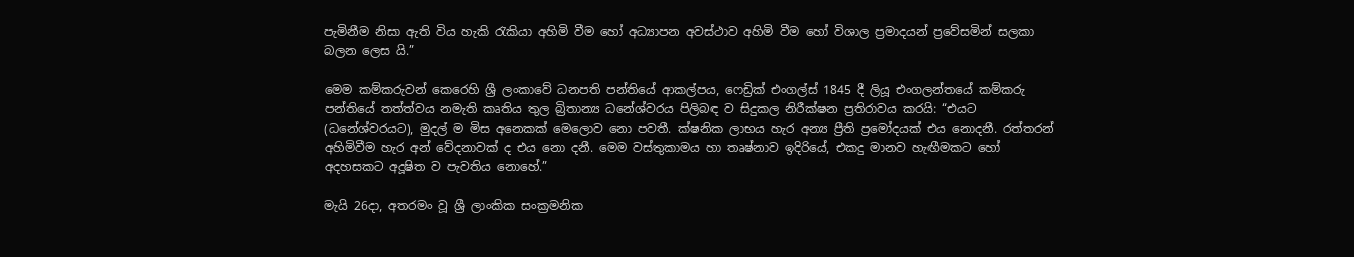පැමිනීම නිසා ඇති විය හැකි රැකියා අහිමි වීම හෝ අධ්‍යාපන අවස්ථාව අහිමි වීම හෝ විශාල ප්‍රමාදයන් ප්‍රවේසමින් සලකා බලන ලෙස යි.”

මෙම කම්කරුවන් කෙරෙහි ශ්‍රී ලංකාවේ ධනපති පන්තියේ ආකල්පය, ෆෙඩ්‍රික් එංගල්ස් 1845 දී ලියූ එංගලන්තයේ කම්කරු පන්තියේ තත්ත්වය නමැති කෘතිය තුල බ්‍රිතාන්‍ය ධනේශ්වරය පිලිබඳ ව සිදුකල නිරීක්ෂන ප්‍රතිරාවය කරයි: “එයට (ධනේශ්වරයට), මුදල් ම මිස අනෙකක් මෙලොව නො පවතී. ක්ෂනික ලාභය හැර අන්‍ය ප්‍රීති ප්‍රමෝදයක් එය නොදනී. රත්තරන් අහිමිවීම හැර අන් වේදනාවක් ද එය නො දනී. මෙම වස්තුකාමය හා තෘෂ්නාව ඉදිරියේ, එකදු මානව හැඟීමකට හෝ අදහසකට අදූෂිත ව පැවතිය නොහේ.”

මැයි 26දා, අතරමං වූ ශ්‍රී ලාංකික සංක්‍රමනික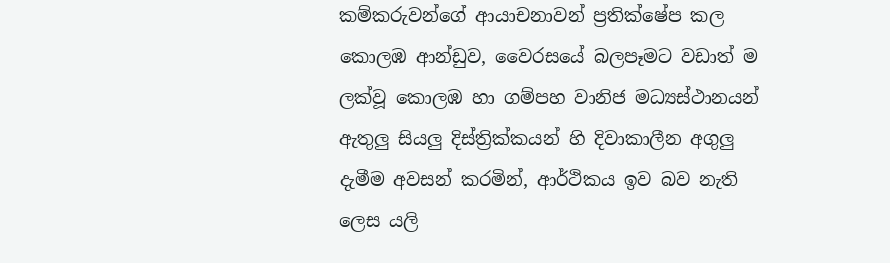කම්කරුවන්ගේ ආයාචනාවන් ප්‍රතික්ෂේප කල කොලඹ ආන්ඩුව, වෛරසයේ බලපෑමට වඩාත් ම ලක්වූ කොලඹ හා ගම්පහ වානිජ මධ්‍යස්ථානයන් ඇතුලු සියලු දිස්ත්‍රික්කයන් හි දිවාකාලීන අගුලු දැමීම අවසන් කරමින්, ආර්ථිකය ඉව බව නැති ලෙස යලි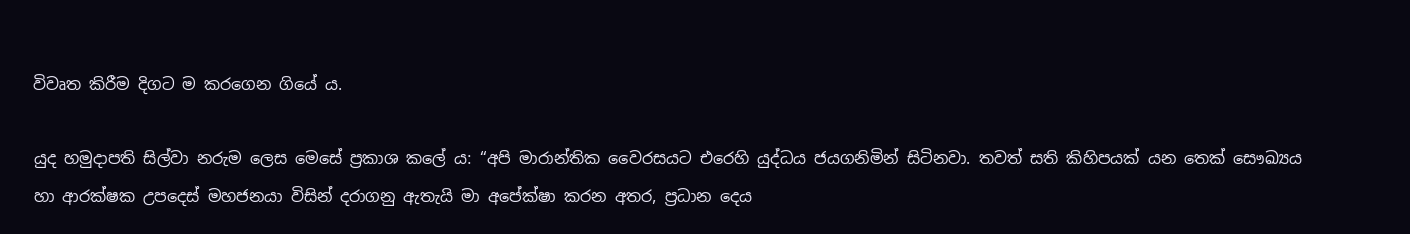විවෘත කිරීම දිගට ම කරගෙන ගියේ ය.

යුද හමුදාපති සිල්වා නරුම ලෙස මෙසේ ප්‍රකාශ කලේ ය: “අපි මාරාන්තික වෛරසයට එරෙහි යුද්ධය ජයගනිමින් සිටිනවා. තවත් සති කිහිපයක් යන තෙක් සෞඛ්‍යය හා ආරක්ෂක උපදෙස් මහජනයා විසින් දරාගනු ඇතැයි මා අපේක්ෂා කරන අතර, ප්‍රධාන දෙය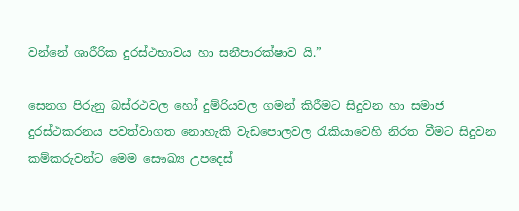වන්නේ ශාරීරික දුරස්ථභාවය හා සනීපාරක්ෂාව යි.”

සෙනග පිරුනු බස්රථවල හෝ දුම්රියවල ගමන් කිරීමට සිදුවන හා සමාජ දුරස්ථකරනය පවත්වාගත නොහැකි වැඩපොලවල රැකියාවෙහි නිරත වීමට සිදුවන කම්කරුවන්ට මෙම සෞඛ්‍ය උපදෙස්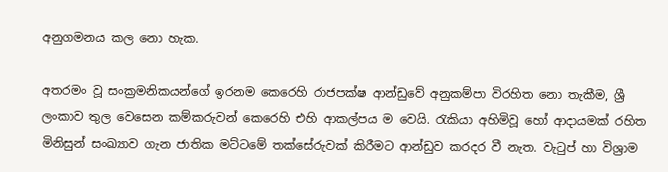අනුගමනය කල නො හැක.

අතරමං වූ සංක්‍රමනිකයන්ගේ ඉරනම කෙරෙහි රාජපක්ෂ ආන්ඩුවේ අනුකම්පා විරහිත නො තැකීම, ශ්‍රී ලංකාව තුල වෙසෙන කම්කරුවන් කෙරෙහි එහි ආකල්පය ම වෙයි. රැකියා අහිමිවූ හෝ ආදායමක් රහිත මිනිසුන් සංඛ්‍යාව ගැන ජාතික මට්ටමේ තක්සේරුවක් කිරීමට ආන්ඩුව කරදර වී නැත. වැටුප් හා විශ්‍රාම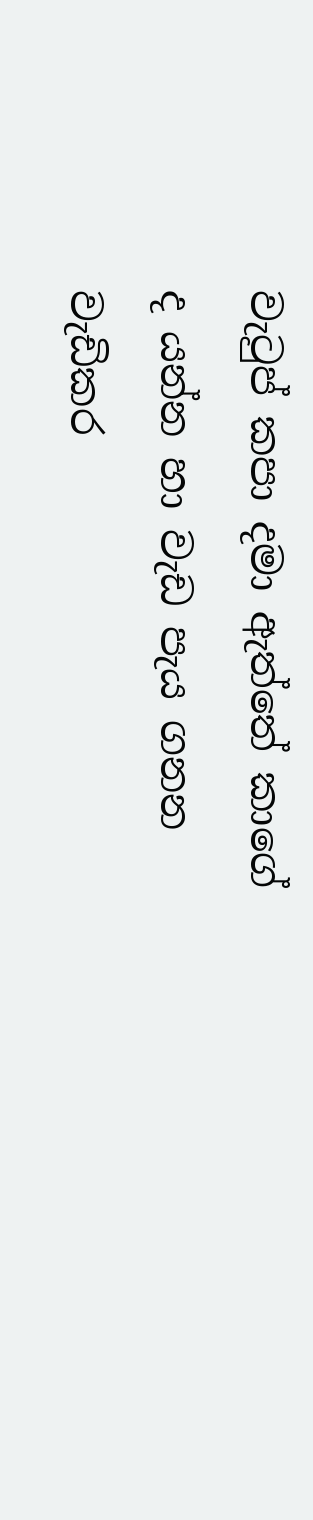වැටුප් කපා දමා ඇත්තේ කාගේ ද යන්න හා වැඩ පැය ගනන වැඩිකර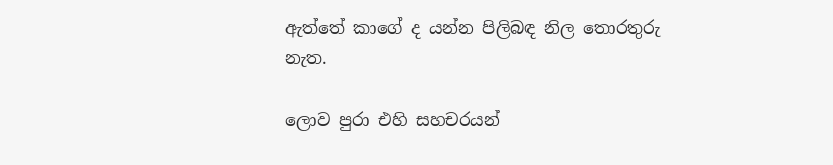ඇත්තේ කාගේ ද යන්න පිලිබඳ නිල තොරතුරු නැත.

ලොව පුරා එහි සහචරයන්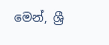මෙන්, ශ්‍රී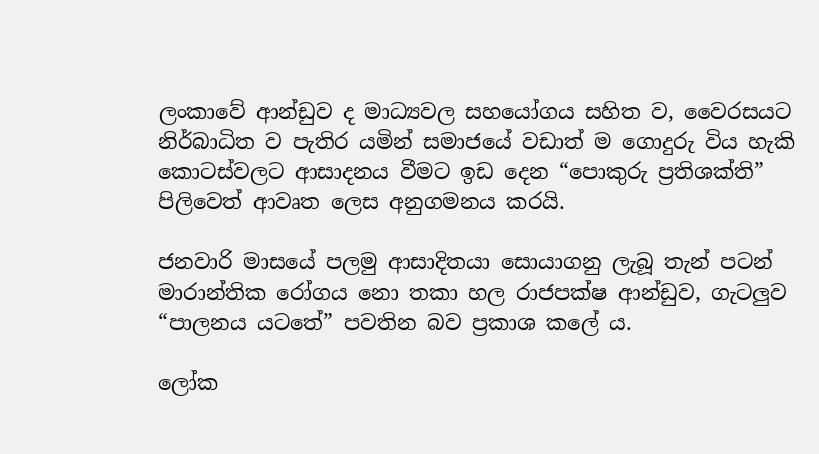ලංකාවේ ආන්ඩුව ද මාධ්‍යවල සහයෝගය සහිත ව, වෛරසයට නිර්බාධිත ව පැතිර යමින් සමාජයේ වඩාත් ම ගොදුරු විය හැකි කොටස්වලට ආසාදනය වීමට ඉඩ දෙන “පොකුරු ප්‍රතිශක්ති” පිලිවෙත් ආවෘත ලෙස අනුගමනය කරයි.

ජනවාරි මාසයේ පලමු ආසාදිතයා සොයාගනු ලැබූ තැන් පටන් මාරාන්තික රෝගය නො තකා හල රාජපක්ෂ ආන්ඩුව, ගැටලුව “පාලනය යටතේ” පවතින බව ප්‍රකාශ කලේ ය.

ලෝක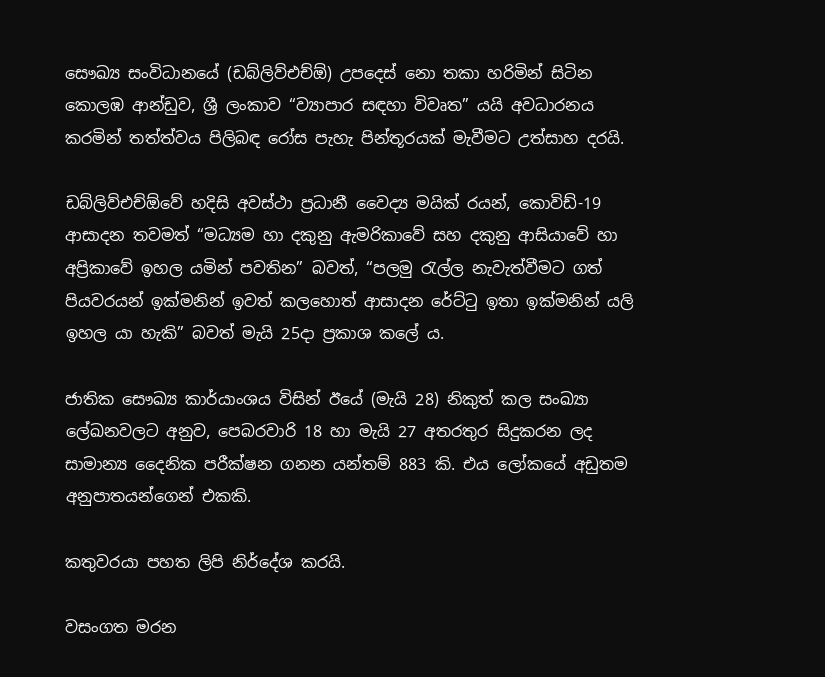සෞඛ්‍ය සංවිධානයේ (ඩබ්ලිව්එච්ඕ) උපදෙස් නො තකා හරිමින් සිටින කොලඹ ආන්ඩුව, ශ්‍රී ලංකාව “ව්‍යාපාර සඳහා විවෘත” යයි අවධාරනය කරමින් තත්ත්වය පිලිබඳ රෝස පැහැ පින්තූරයක් මැවීමට උත්සාහ දරයි.

ඩබ්ලිව්එච්ඕවේ හදිසි අවස්ථා ප්‍රධානී වෛද්‍ය මයික් රයන්, කොවිඩ්-19 ආසාදන තවමත් “මධ්‍යම හා දකුනු ඇමරිකාවේ සහ දකුනු ආසියාවේ හා අප්‍රිකාවේ ඉහල යමින් පවතින” බවත්, “පලමු රැල්ල නැවැත්වීමට ගත් පියවරයන් ඉක්මනින් ඉවත් කලහොත් ආසාදන රේට්ටු ඉතා ඉක්මනින් යලි ඉහල යා හැකි” බවත් මැයි 25දා ප්‍රකාශ කලේ ය.

ජාතික සෞඛ්‍ය කාර්යාංශය විසින් ඊයේ (මැයි 28) නිකුත් කල සංඛ්‍යා ලේඛනවලට අනුව, පෙබරවාරි 18 හා මැයි 27 අතරතුර සිදුකරන ලද සාමාන්‍ය දෛනික පරීක්ෂන ගනන යන්තම් 883 කි. එය ලෝකයේ අඩුතම අනුපාතයන්ගෙන් එකකි.

කතුවරයා පහත ලිපි නිර්දේශ කරයි.

වසංගත මරන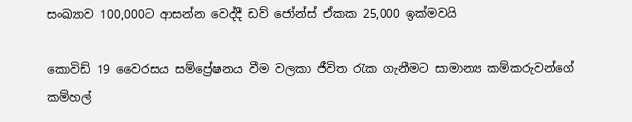සංඛ්‍යාව 100,000ට ආසන්න වෙද්දී ඩව් ජෝන්ස් ඒකක 25,000 ඉක්මවයි

කොවිඩ් 19 වෛරසය සම්ප්‍රේෂනය වීම වලකා ජීවිත රැක ගැනීමට සාමාන්‍ය කම්කරුවන්ගේ කම්හල්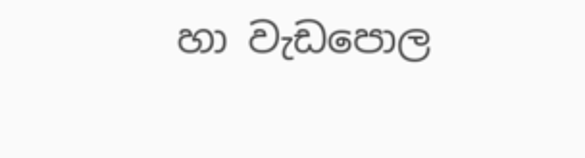හා වැඩපොල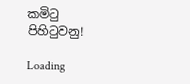කමිටු පිහිටුවනු!

Loading